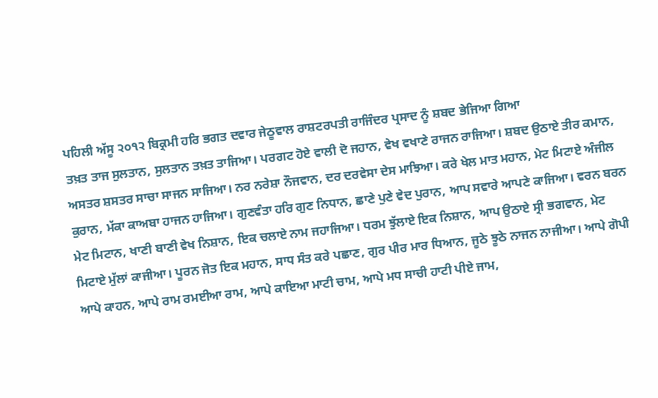ਪਹਿਲੀ ਅੱਸੂ ੨੦੧੨ ਬਿਕ੍ਰਮੀ ਹਰਿ ਭਗਤ ਦਵਾਰ ਜੇਠੂਵਾਲ ਰਾਸ਼ਟਰਪਤੀ ਰਾਜਿੰਦਰ ਪ੍ਰਸਾਦ ਨੂੰ ਸ਼ਬਦ ਭੇਜਿਆ ਗਿਆ
ਤਖ਼ਤ ਤਾਜ ਸੁਲਤਾਨ, ਸੁਲਤਾਨ ਤਖ਼ਤ ਤਾਜਿਆ। ਪਰਗਟ ਹੋਏ ਵਾਲੀ ਦੋ ਜਹਾਨ, ਵੇਖ ਵਖਾਣੇ ਰਾਜਨ ਰਾਜਿਆ। ਸ਼ਬਦ ਉਠਾਏ ਤੀਰ ਕਮਾਨ, ਅਸਤਰ ਸ਼ਸਤਰ ਸਾਚਾ ਸਾਜਨ ਸਾਜਿਆ। ਨਰ ਨਰੇਸ਼ਾ ਨੌਜਵਾਨ, ਦਰ ਦਰਵੇਸਾ ਦੇਸ ਮਾਝਿਆ। ਕਰੇ ਖੇਲ ਮਾਤ ਮਹਾਨ, ਮੇਟ ਮਿਟਾਏ ਅੰਜੀਲ ਕੁਰਾਨ, ਮੱਕਾ ਕਾਅਬਾ ਹਾਜਨ ਹਾਜਿਆ। ਗੁਣਵੰਤਾ ਹਰਿ ਗੁਣ ਨਿਧਾਨ, ਛਾਣੇ ਪੁਣੇ ਵੇਦ ਪੁਰਾਨ, ਆਪ ਸਵਾਰੇ ਆਪਣੇ ਕਾਜਿਆ। ਵਰਨ ਬਰਨ ਮੇਟ ਮਿਟਾਨ, ਖਾਣੀ ਬਾਣੀ ਵੇਖ ਨਿਸ਼ਾਨ, ਇਕ ਚਲਾਏ ਨਾਮ ਜਹਾਜਿਆ। ਧਰਮ ਝੁੱਲਾਏ ਇਕ ਨਿਸ਼ਾਨ, ਆਪ ਉਠਾਏ ਸ੍ਰੀ ਭਗਵਾਨ, ਮੇਟ ਮਿਟਾਏ ਮੁੱਲਾਂ ਕਾਜੀਆ। ਪੂਰਨ ਜੋਤ ਇਕ ਮਹਾਨ, ਸਾਧ ਸੰਤ ਕਰੇ ਪਛਾਣ, ਗੁਰ ਪੀਰ ਮਾਰ ਧਿਆਨ, ਜੂਠੇ ਝੂਠੇ ਨਾਜਨ ਨਾਜੀਆ। ਆਪੇ ਗੋਪੀ ਆਪੇ ਕਾਹਨ, ਆਪੇ ਰਾਮ ਰਮਈਆ ਰਾਮ, ਆਪੇ ਕਾਇਆ ਮਾਟੀ ਚਾਮ, ਆਪੇ ਮਧ ਸਾਚੀ ਹਾਟੀ ਪੀਏ ਜਾਮ,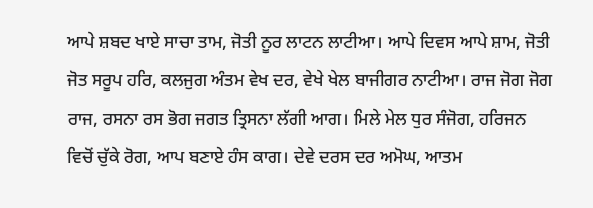ਆਪੇ ਸ਼ਬਦ ਖਾਏ ਸਾਚਾ ਤਾਮ, ਜੋਤੀ ਨੂਰ ਲਾਟਨ ਲਾਟੀਆ। ਆਪੇ ਦਿਵਸ ਆਪੇ ਸ਼ਾਮ, ਜੋਤੀ ਜੋਤ ਸਰੂਪ ਹਰਿ, ਕਲਜੁਗ ਅੰਤਮ ਵੇਖ ਦਰ, ਵੇਖੇ ਖੇਲ ਬਾਜੀਗਰ ਨਾਟੀਆ। ਰਾਜ ਜੋਗ ਜੋਗ ਰਾਜ, ਰਸਨਾ ਰਸ ਭੋਗ ਜਗਤ ਤ੍ਰਿਸਨਾ ਲੱਗੀ ਆਗ। ਮਿਲੇ ਮੇਲ ਧੁਰ ਸੰਜੋਗ, ਹਰਿਜਨ ਵਿਚੋਂ ਚੁੱਕੇ ਰੋਗ, ਆਪ ਬਣਾਏ ਹੰਸ ਕਾਗ। ਦੇਵੇ ਦਰਸ ਦਰ ਅਮੋਘ, ਆਤਮ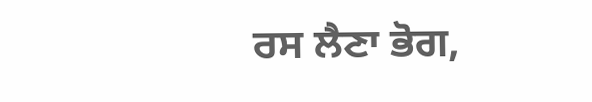ਰਸ ਲੈਣਾ ਭੋਗ,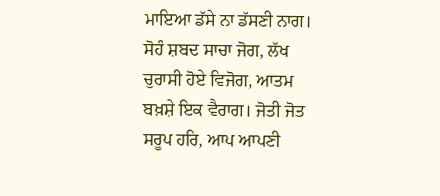ਮਾਇਆ ਡੱਸੇ ਨਾ ਡੱਸਣੀ ਨਾਗ। ਸੋਹੰ ਸ਼ਬਦ ਸਾਚਾ ਜੋਗ, ਲੱਖ ਚੁਰਾਸੀ ਹੋਏ ਵਿਜੋਗ, ਆਤਮ ਬਖ਼ਸ਼ੇ ਇਕ ਵੈਰਾਗ। ਜੋਤੀ ਜੋਤ ਸਰੂਪ ਹਰਿ, ਆਪ ਆਪਣੀ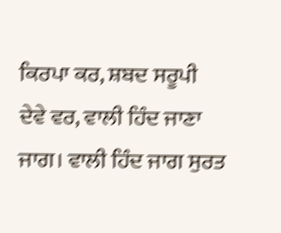ਕਿਰਪਾ ਕਰ, ਸ਼ਬਦ ਸਰੂਪੀ ਦੇਵੇ ਵਰ, ਵਾਲੀ ਹਿੰਦ ਜਾਣਾ ਜਾਗ। ਵਾਲੀ ਹਿੰਦ ਜਾਗ ਸੁਰਤ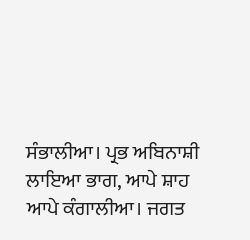ਸੰਭਾਲੀਆ। ਪ੍ਰਭ ਅਬਿਨਾਸ਼ੀ ਲਾਇਆ ਭਾਗ, ਆਪੇ ਸ਼ਾਹ ਆਪੇ ਕੰਗਾਲੀਆ। ਜਗਤ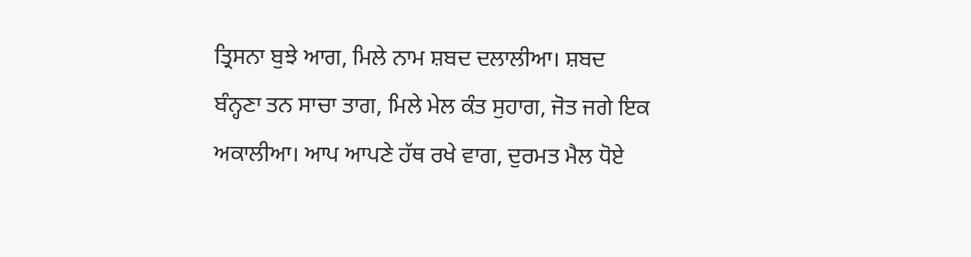ਤ੍ਰਿਸਨਾ ਬੁਝੇ ਆਗ, ਮਿਲੇ ਨਾਮ ਸ਼ਬਦ ਦਲਾਲੀਆ। ਸ਼ਬਦ ਬੰਨ੍ਹਣਾ ਤਨ ਸਾਚਾ ਤਾਗ, ਮਿਲੇ ਮੇਲ ਕੰਤ ਸੁਹਾਗ, ਜੋਤ ਜਗੇ ਇਕ ਅਕਾਲੀਆ। ਆਪ ਆਪਣੇ ਹੱਥ ਰਖੇ ਵਾਗ, ਦੁਰਮਤ ਮੈਲ ਧੋਏ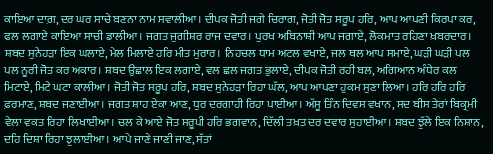ਕਾਇਆ ਦਾਗ਼, ਦਰ ਘਰ ਸਾਚੇ ਬਣਨਾ ਨਾਮ ਸਵਾਲੀਆ। ਦੀਪਕ ਜੋਤੀ ਜਗੇ ਚਿਰਾਗ, ਜੋਤੀ ਜੋਤ ਸਰੂਪ ਹਰਿ, ਆਪ ਆਪਣੀ ਕਿਰਪਾ ਕਰ, ਫਲ ਲਗਾਏ ਕਾਇਆ ਸਾਚੀ ਡਾਲੀਆ। ਜਗਤ ਜੁਗੀਸ਼ਰ ਰਾਜ ਦਵਾਰ। ਪੁਰਖ ਅਬਿਨਾਸ਼ੀ ਆਪ ਜਗਾਏ, ਲੋਕਮਾਤ ਰਹਿਣਾ ਖ਼ਬਰਦਾਰ। ਸ਼ਬਦ ਸੁਨੇਹੜਾ ਇਕ ਘਲਾਏ, ਮੇਲ ਮਿਲਾਏ ਹਰਿ ਮੀਤ ਮੁਰਾਰ। ਨਿਹਚਲ ਧਾਮ ਅਟਲ ਵਖਾਏ, ਜਲ ਥਲ ਆਪ ਸਮਾਏ, ਘੜੀ ਘੜੀ ਪਲ ਪਲ ਨੂਰੀ ਜੋਤ ਕਰ ਅਕਾਰ। ਸ਼ਬਦ ਉਛਾਲ ਇਕ ਲਗਾਏ, ਵਲ ਛਲ ਜਗਤ ਭੁਲਾਏ, ਦੀਪਕ ਜੋਤੀ ਰਹੀ ਬਲ, ਅਗਿਆਨ ਅੰਧੇਰ ਕਲ ਮਿਟਾਏ, ਮਿਟੇ ਘਟਾ ਕਾਲੀਆ। ਜੋਤੀ ਜੋਤ ਸਰੂਪ ਹਰਿ, ਸ਼ਬਦ ਸੁਨੇਹੜਾ ਰਿਹਾ ਘੱਲ, ਆਪ ਆਪਣਾ ਹੁਕਮ ਸੁਣਾ ਲਿਆ। ਹਰਿ ਹਰਿ ਹਰਿ ਫ਼ਰਮਾਣ, ਸ਼ਬਦ ਜਣਾਈਆ। ਜਗਤ ਸ਼ਾਹ ਏਕਾ ਆਣ, ਧੁਰ ਦਰਗਾਹੀ ਰਿਹਾ ਪਾਈਆ। ਅੱਸੂ ਤਿੰਨ ਦਿਵਸ ਵਖਾਨ, ਸਦ ਬੀਸ ਤੇਰਾਂ ਬਿਕ੍ਰਮੀ ਵੇਲਾ ਵਕਤ ਰਿਹਾ ਲਿਖਾਈਆ। ਚਲ ਕੇ ਆਏ ਜੋਤ ਸਰੂਪੀ ਹਰਿ ਭਗਵਾਨ, ਦਿੱਲੀ ਤਖ਼ਤ ਦਰ ਦਵਾਰ ਸੁਹਾਈਆ। ਸ਼ਬਦ ਝੁੱਲੇ ਇਕ ਨਿਸ਼ਾਨ, ਦਹਿ ਦਿਸ਼ਾ ਰਿਹਾ ਝੁਲਾਈਆ। ਆਪੇ ਜਾਣੇ ਜਾਣੀ ਜਾਣ, ਸੱਤਾਂ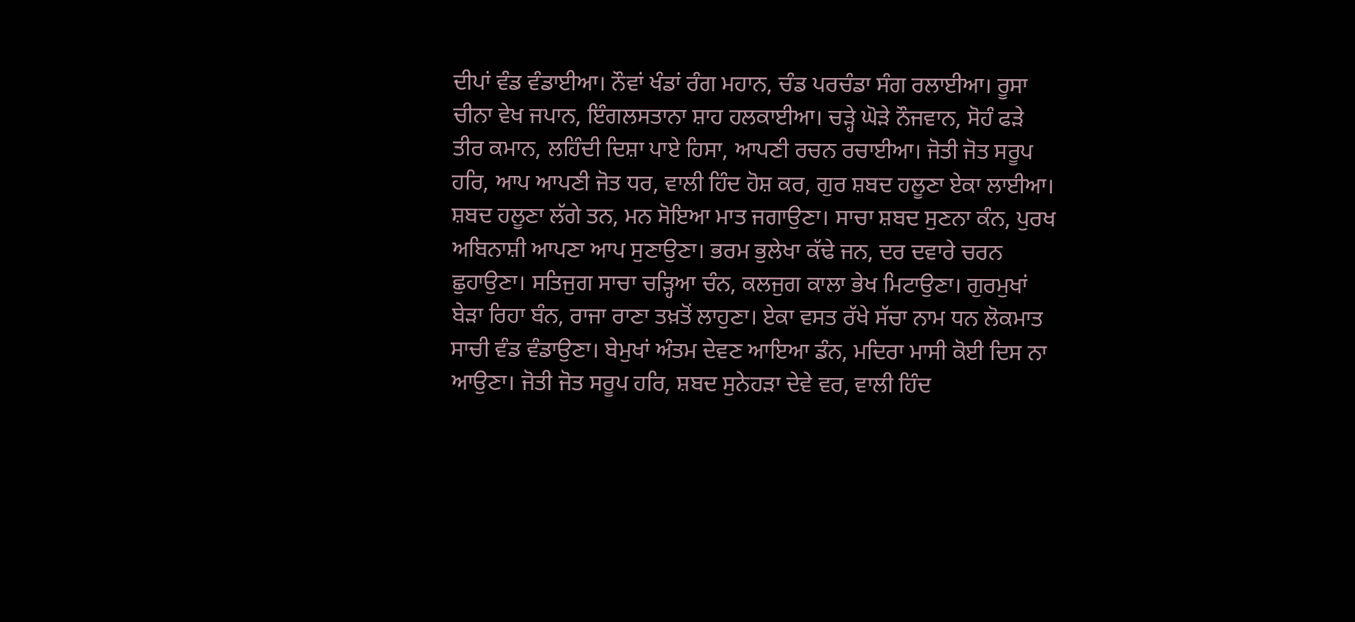ਦੀਪਾਂ ਵੰਡ ਵੰਡਾਈਆ। ਨੌਵਾਂ ਖੰਡਾਂ ਰੰਗ ਮਹਾਨ, ਚੰਡ ਪਰਚੰਡਾ ਸੰਗ ਰਲਾਈਆ। ਰੂਸਾ ਚੀਨਾ ਵੇਖ ਜਪਾਨ, ਇੰਗਲਸਤਾਨਾ ਸ਼ਾਹ ਹਲਕਾਈਆ। ਚੜ੍ਹੇ ਘੋੜੇ ਨੌਜਵਾਨ, ਸੋਹੰ ਫੜੇ ਤੀਰ ਕਮਾਨ, ਲਹਿੰਦੀ ਦਿਸ਼ਾ ਪਾਏ ਹਿਸਾ, ਆਪਣੀ ਰਚਨ ਰਚਾਈਆ। ਜੋਤੀ ਜੋਤ ਸਰੂਪ ਹਰਿ, ਆਪ ਆਪਣੀ ਜੋਤ ਧਰ, ਵਾਲੀ ਹਿੰਦ ਹੋਸ਼ ਕਰ, ਗੁਰ ਸ਼ਬਦ ਹਲੂਣਾ ਏਕਾ ਲਾਈਆ। ਸ਼ਬਦ ਹਲੂਣਾ ਲੱਗੇ ਤਨ, ਮਨ ਸੋਇਆ ਮਾਤ ਜਗਾਉਣਾ। ਸਾਚਾ ਸ਼ਬਦ ਸੁਣਨਾ ਕੰਨ, ਪੁਰਖ ਅਬਿਨਾਸ਼ੀ ਆਪਣਾ ਆਪ ਸੁਣਾਉਣਾ। ਭਰਮ ਭੁਲੇਖਾ ਕੱਢੇ ਜਨ, ਦਰ ਦਵਾਰੇ ਚਰਨ ਛੁਹਾਉਣਾ। ਸਤਿਜੁਗ ਸਾਚਾ ਚੜ੍ਹਿਆ ਚੰਨ, ਕਲਜੁਗ ਕਾਲਾ ਭੇਖ ਮਿਟਾਉਣਾ। ਗੁਰਮੁਖਾਂ ਬੇੜਾ ਰਿਹਾ ਬੰਨ, ਰਾਜਾ ਰਾਣਾ ਤਖ਼ਤੋਂ ਲਾਹੁਣਾ। ਏਕਾ ਵਸਤ ਰੱਖੇ ਸੱਚਾ ਨਾਮ ਧਨ ਲੋਕਮਾਤ ਸਾਚੀ ਵੰਡ ਵੰਡਾਉਣਾ। ਬੇਮੁਖਾਂ ਅੰਤਮ ਦੇਵਣ ਆਇਆ ਡੰਨ, ਮਦਿਰਾ ਮਾਸੀ ਕੋਈ ਦਿਸ ਨਾ ਆਉਣਾ। ਜੋਤੀ ਜੋਤ ਸਰੂਪ ਹਰਿ, ਸ਼ਬਦ ਸੁਨੇਹੜਾ ਦੇਵੇ ਵਰ, ਵਾਲੀ ਹਿੰਦ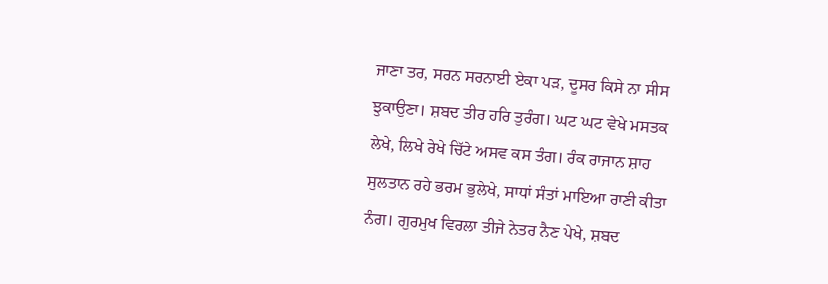ਜਾਣਾ ਤਰ, ਸਰਨ ਸਰਨਾਈ ਏਕਾ ਪੜ, ਦੂਸਰ ਕਿਸੇ ਨਾ ਸੀਸ ਝੁਕਾਉਣਾ। ਸ਼ਬਦ ਤੀਰ ਹਰਿ ਤੁਰੰਗ। ਘਟ ਘਟ ਵੇਖੇ ਮਸਤਕ ਲੇਖੇ, ਲਿਖੇ ਰੇਖੇ ਚਿੱਟੇ ਅਸਵ ਕਸ ਤੰਗ। ਰੰਕ ਰਾਜਾਨ ਸ਼ਾਹ ਸੁਲਤਾਨ ਰਹੇ ਭਰਮ ਭੁਲੇਖੇ, ਸਾਧਾਂ ਸੰਤਾਂ ਮਾਇਆ ਰਾਣੀ ਕੀਤਾ ਨੰਗ। ਗੁਰਮੁਖ ਵਿਰਲਾ ਤੀਜੇ ਨੇਤਰ ਨੈਣ ਪੇਖੇ, ਸ਼ਬਦ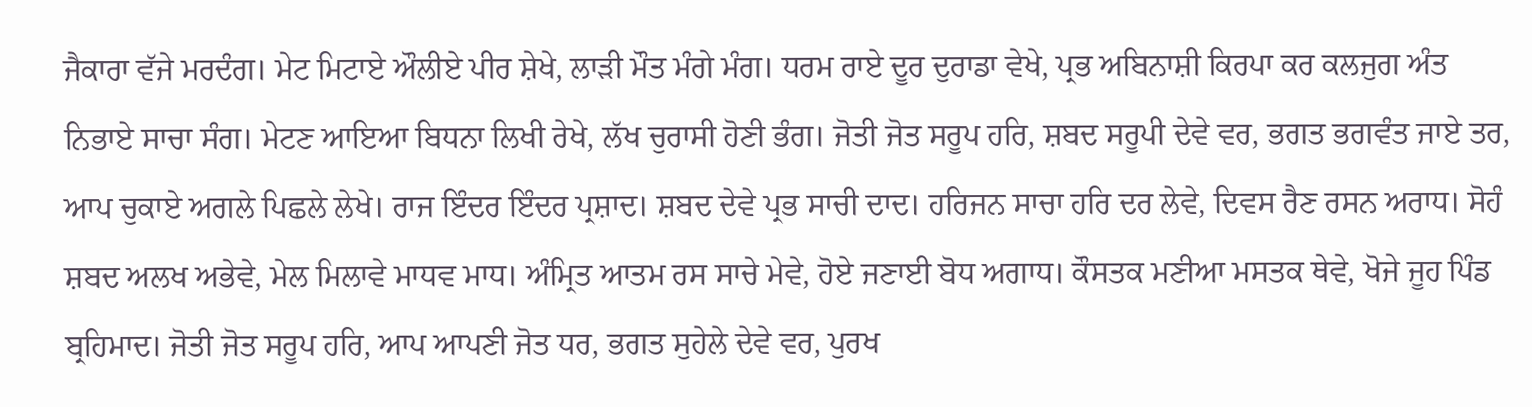ਜੈਕਾਰਾ ਵੱਜੇ ਮਰਦੰਗ। ਮੇਟ ਮਿਟਾਏ ਔਲੀਏ ਪੀਰ ਸ਼ੇਖੇ, ਲਾੜੀ ਮੌਤ ਮੰਗੇ ਮੰਗ। ਧਰਮ ਰਾਏ ਦੂਰ ਦੁਰਾਡਾ ਵੇਖੇ, ਪ੍ਰਭ ਅਬਿਨਾਸ਼ੀ ਕਿਰਪਾ ਕਰ ਕਲਜੁਗ ਅੰਤ ਨਿਭਾਏ ਸਾਚਾ ਸੰਗ। ਮੇਟਣ ਆਇਆ ਬਿਧਨਾ ਲਿਖੀ ਰੇਖੇ, ਲੱਖ ਚੁਰਾਸੀ ਹੋਣੀ ਭੰਗ। ਜੋਤੀ ਜੋਤ ਸਰੂਪ ਹਰਿ, ਸ਼ਬਦ ਸਰੂਪੀ ਦੇਵੇ ਵਰ, ਭਗਤ ਭਗਵੰਤ ਜਾਏ ਤਰ, ਆਪ ਚੁਕਾਏ ਅਗਲੇ ਪਿਛਲੇ ਲੇਖੇ। ਰਾਜ ਇੰਦਰ ਇੰਦਰ ਪ੍ਰਸ਼ਾਦ। ਸ਼ਬਦ ਦੇਵੇ ਪ੍ਰਭ ਸਾਚੀ ਦਾਦ। ਹਰਿਜਨ ਸਾਚਾ ਹਰਿ ਦਰ ਲੇਵੇ, ਦਿਵਸ ਰੈਣ ਰਸਨ ਅਰਾਧ। ਸੋਹੰ ਸ਼ਬਦ ਅਲਖ ਅਭੇਵੇ, ਮੇਲ ਮਿਲਾਵੇ ਮਾਧਵ ਮਾਧ। ਅੰਮ੍ਰਿਤ ਆਤਮ ਰਸ ਸਾਚੇ ਮੇਵੇ, ਹੋਏ ਜਣਾਈ ਬੋਧ ਅਗਾਧ। ਕੌਸਤਕ ਮਣੀਆ ਮਸਤਕ ਥੇਵੇ, ਖੋਜੇ ਜੂਹ ਪਿੰਡ ਬ੍ਰਹਿਮਾਦ। ਜੋਤੀ ਜੋਤ ਸਰੂਪ ਹਰਿ, ਆਪ ਆਪਣੀ ਜੋਤ ਧਰ, ਭਗਤ ਸੁਹੇਲੇ ਦੇਵੇ ਵਰ, ਪੁਰਖ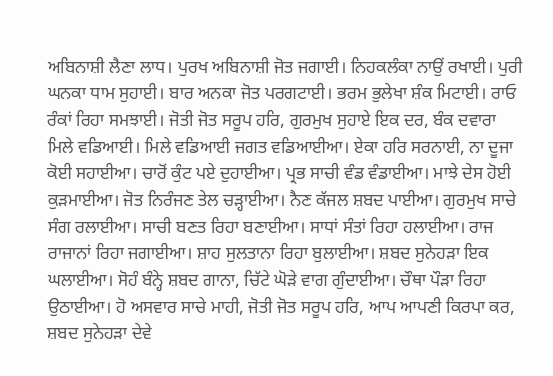ਅਬਿਨਾਸ਼ੀ ਲੈਣਾ ਲਾਧ। ਪੁਰਖ ਅਬਿਨਾਸ਼ੀ ਜੋਤ ਜਗਾਈ। ਨਿਹਕਲੰਕਾ ਨਾਉਂ ਰਖਾਈ। ਪੁਰੀ ਘਨਕਾ ਧਾਮ ਸੁਹਾਈ। ਬਾਰ ਅਨਕਾ ਜੋਤ ਪਰਗਟਾਈ। ਭਰਮ ਭੁਲੇਖਾ ਸ਼ੰਕ ਮਿਟਾਈ। ਰਾਓ ਰੰਕਾਂ ਰਿਹਾ ਸਮਝਾਈ। ਜੋਤੀ ਜੋਤ ਸਰੂਪ ਹਰਿ, ਗੁਰਮੁਖ ਸੁਹਾਏ ਇਕ ਦਰ, ਬੰਕ ਦਵਾਰਾ ਮਿਲੇ ਵਡਿਆਈ। ਮਿਲੇ ਵਡਿਆਈ ਜਗਤ ਵਡਿਆਈਆ। ਏਕਾ ਹਰਿ ਸਰਨਾਈ, ਨਾ ਦੂਜਾ ਕੋਈ ਸਹਾਈਆ। ਚਾਰੋਂ ਕੁੰਟ ਪਏ ਦੁਹਾਈਆ। ਪ੍ਰਭ ਸਾਚੀ ਵੰਡ ਵੰਡਾਈਆ। ਮਾਝੇ ਦੇਸ ਹੋਈ ਕੁੜਮਾਈਆ। ਜੋਤ ਨਿਰੰਜਣ ਤੇਲ ਚੜ੍ਹਾਈਆ। ਨੈਣ ਕੱਜਲ ਸ਼ਬਦ ਪਾਈਆ। ਗੁਰਮੁਖ ਸਾਚੇ ਸੰਗ ਰਲਾਈਆ। ਸਾਚੀ ਬਣਤ ਰਿਹਾ ਬਣਾਈਆ। ਸਾਧਾਂ ਸੰਤਾਂ ਰਿਹਾ ਹਲਾਈਆ। ਰਾਜ ਰਾਜਾਨਾਂ ਰਿਹਾ ਜਗਾਈਆ। ਸ਼ਾਹ ਸੁਲਤਾਨਾ ਰਿਹਾ ਬੁਲਾਈਆ। ਸ਼ਬਦ ਸੁਨੇਹੜਾ ਇਕ ਘਲਾਈਆ। ਸੋਹੰ ਬੰਨ੍ਹੇ ਸ਼ਬਦ ਗਾਨਾ, ਚਿੱਟੇ ਘੋੜੇ ਵਾਗ ਗੁੰਦਾਈਆ। ਚੌਥਾ ਪੌੜਾ ਰਿਹਾ ਉਠਾਈਆ। ਹੋ ਅਸਵਾਰ ਸਾਚੇ ਮਾਹੀ, ਜੋਤੀ ਜੋਤ ਸਰੂਪ ਹਰਿ, ਆਪ ਆਪਣੀ ਕਿਰਪਾ ਕਰ, ਸ਼ਬਦ ਸੁਨੇਹੜਾ ਦੇਵੇ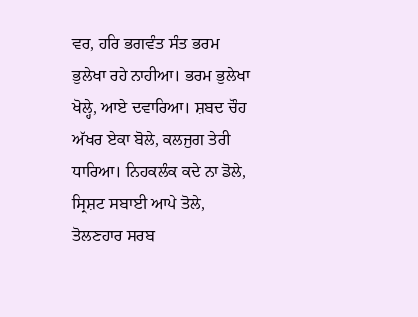ਵਰ, ਹਰਿ ਭਗਵੰਤ ਸੰਤ ਭਰਮ ਭੁਲੇਖਾ ਰਹੇ ਨਾਹੀਆ। ਭਰਮ ਭੁਲੇਖਾ ਖੋਲ੍ਹੇ, ਆਏ ਦਵਾਰਿਆ। ਸ਼ਬਦ ਚੌਹ ਅੱਖਰ ਏਕਾ ਬੋਲੇ, ਕਲਜੁਗ ਤੇਰੀ ਧਾਰਿਆ। ਨਿਹਕਲੰਕ ਕਦੇ ਨਾ ਡੋਲੇ, ਸ੍ਰਿਸ਼ਟ ਸਬਾਈ ਆਪੇ ਤੋਲੇ, ਤੋਲਣਹਾਰ ਸਰਬ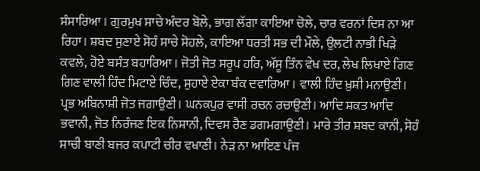ਸੰਸਾਰਿਆ। ਗੁਰਮੁਖ ਸਾਚੇ ਅੰਦਰ ਬੋਲੇ, ਭਾਗ ਲੱਗਾ ਕਾਇਆ ਚੋਲੇ, ਚਾਰ ਵਰਨਾਂ ਦਿਸ ਨਾ ਆ ਰਿਹਾ। ਸ਼ਬਦ ਸੁਣਾਏ ਸੋਹੰ ਸਾਚੇ ਸੋਹਲੇ, ਕਾਇਆ ਧਰਤੀ ਸਭ ਦੀ ਮੌਲੇ, ਉਲਟੀ ਨਾਭੀ ਖਿੜੇ ਕਵਲੇ, ਹੋਏ ਬਸੰਤ ਬਹਾਰਿਆ। ਜੋਤੀ ਜੋਤ ਸਰੂਪ ਹਰਿ, ਅੱਸੂ ਤਿੰਨ ਵੇਖ ਦਰ, ਲੇਖ ਲਿਖਾਏ ਗਿਣ ਗਿਣ ਵਾਲੀ ਹਿੰਦ ਮਿਟਾਏ ਚਿੰਦ, ਸੁਹਾਏ ਏਕਾ ਬੰਕ ਦਵਾਰਿਆ। ਵਾਲੀ ਹਿੰਦ ਖ਼ੁਸ਼ੀ ਮਨਾਉਣੀ। ਪ੍ਰਭ ਅਬਿਨਾਸ਼ੀ ਜੋਤ ਜਗਾਉਣੀ। ਘਨਕਪੁਰ ਵਾਸੀ ਰਚਨ ਰਚਾਉਣੀ। ਆਦਿ ਸ਼ਕਤ ਆਦਿ ਭਵਾਨੀ, ਜੋਤ ਨਿਰੰਜਣ ਇਕ ਨਿਸ਼ਾਨੀ, ਦਿਵਸ ਰੈਣ ਡਗਮਗਾਉਣੀ। ਮਾਰੇ ਤੀਰ ਸ਼ਬਦ ਕਾਨੀ, ਸੋਹੰ ਸਾਚੀ ਬਾਣੀ ਬਜਰ ਕਪਾਟੀ ਚੀਰ ਵਖਾਣੀ। ਨੇੜ ਨਾ ਆਇਣ ਪੰਜ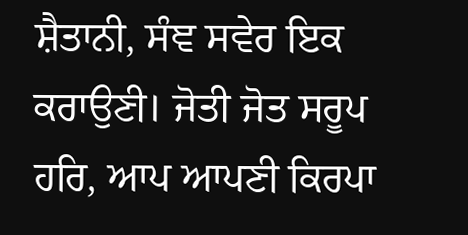ਸ਼ੈਤਾਨੀ, ਸੰਞ ਸਵੇਰ ਇਕ ਕਰਾਉਣੀ। ਜੋਤੀ ਜੋਤ ਸਰੂਪ ਹਰਿ, ਆਪ ਆਪਣੀ ਕਿਰਪਾ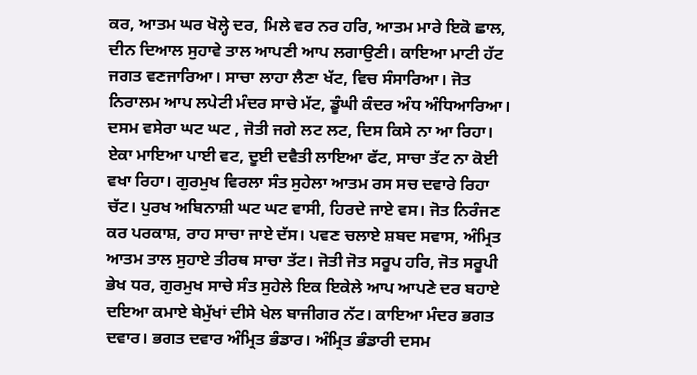ਕਰ, ਆਤਮ ਘਰ ਖੋਲ੍ਹੇ ਦਰ, ਮਿਲੇ ਵਰ ਨਰ ਹਰਿ, ਆਤਮ ਮਾਰੇ ਇਕੋ ਛਾਲ, ਦੀਨ ਦਿਆਲ ਸੁਹਾਵੇ ਤਾਲ ਆਪਣੀ ਆਪ ਲਗਾਉਣੀ। ਕਾਇਆ ਮਾਟੀ ਹੱਟ ਜਗਤ ਵਣਜਾਰਿਆ। ਸਾਚਾ ਲਾਹਾ ਲੈਣਾ ਖੱਟ, ਵਿਚ ਸੰਸਾਰਿਆ। ਜੋਤ ਨਿਰਾਲਮ ਆਪ ਲਪੇਟੀ ਮੰਦਰ ਸਾਚੇ ਮੱਟ, ਡੂੰਘੀ ਕੰਦਰ ਅੰਧ ਅੰਧਿਆਰਿਆ। ਦਸਮ ਵਸੇਰਾ ਘਟ ਘਟ , ਜੋਤੀ ਜਗੇ ਲਟ ਲਟ, ਦਿਸ ਕਿਸੇ ਨਾ ਆ ਰਿਹਾ। ਏਕਾ ਮਾਇਆ ਪਾਈ ਵਟ, ਦੂਈ ਦਵੈਤੀ ਲਾਇਆ ਫੱਟ, ਸਾਚਾ ਤੱਟ ਨਾ ਕੋਈ ਵਖਾ ਰਿਹਾ। ਗੁਰਮੁਖ ਵਿਰਲਾ ਸੰਤ ਸੁਹੇਲਾ ਆਤਮ ਰਸ ਸਚ ਦਵਾਰੇ ਰਿਹਾ ਚੱਟ। ਪੁਰਖ ਅਬਿਨਾਸ਼ੀ ਘਟ ਘਟ ਵਾਸੀ, ਹਿਰਦੇ ਜਾਏ ਵਸ। ਜੋਤ ਨਿਰੰਜਣ ਕਰ ਪਰਕਾਸ਼, ਰਾਹ ਸਾਚਾ ਜਾਏ ਦੱਸ। ਪਵਣ ਚਲਾਏ ਸ਼ਬਦ ਸਵਾਸ, ਅੰਮ੍ਰਿਤ ਆਤਮ ਤਾਲ ਸੁਹਾਏ ਤੀਰਥ ਸਾਚਾ ਤੱਟ। ਜੋਤੀ ਜੋਤ ਸਰੂਪ ਹਰਿ, ਜੋਤ ਸਰੂਪੀ ਭੇਖ ਧਰ, ਗੁਰਮੁਖ ਸਾਚੇ ਸੰਤ ਸੁਹੇਲੇ ਇਕ ਇਕੇਲੇ ਆਪ ਆਪਣੇ ਦਰ ਬਹਾਏ ਦਇਆ ਕਮਾਏ ਬੇਮੁੱਖਾਂ ਦੀਸੇ ਖੇਲ ਬਾਜੀਗਰ ਨੱਟ। ਕਾਇਆ ਮੰਦਰ ਭਗਤ ਦਵਾਰ। ਭਗਤ ਦਵਾਰ ਅੰਮ੍ਰਿਤ ਭੰਡਾਰ। ਅੰਮ੍ਰਿਤ ਭੰਡਾਰੀ ਦਸਮ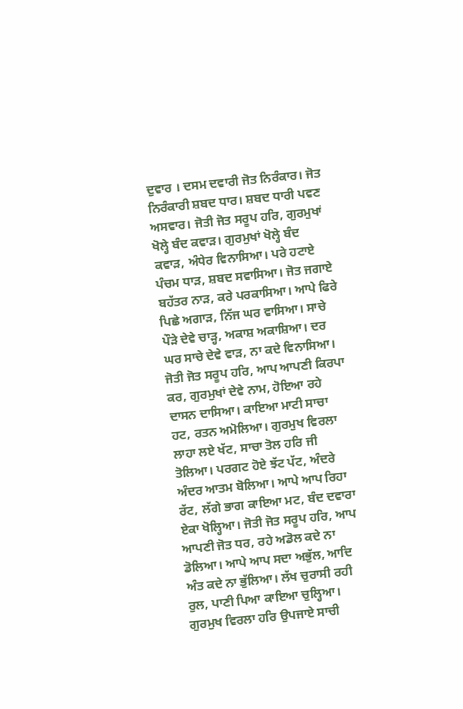ਦੁਵਾਰ । ਦਸਮ ਦਵਾਰੀ ਜੋਤ ਨਿਰੰਕਾਰ। ਜੋਤ ਨਿਰੰਕਾਰੀ ਸ਼ਬਦ ਧਾਰ। ਸ਼ਬਦ ਧਾਰੀ ਪਵਣ ਅਸਵਾਰ। ਜੋਤੀ ਜੋਤ ਸਰੂਪ ਹਰਿ, ਗੁਰਮੁਖਾਂ ਖੋਲ੍ਹੇ ਬੰਦ ਕਵਾੜ। ਗੁਰਮੁਖਾਂ ਖੋਲ੍ਹੇ ਬੰਦ ਕਵਾੜ, ਅੰਧੇਰ ਵਿਨਾਸਿਆ। ਪਰੇ ਹਟਾਏ ਪੰਚਮ ਧਾੜ, ਸ਼ਬਦ ਸਵਾਸਿਆ। ਜੋਤ ਜਗਾਏ ਬਹੱਤਰ ਨਾੜ, ਕਰੇ ਪਰਕਾਸਿਆ। ਆਪੇ ਫਿਰੇ ਪਿਛੇ ਅਗਾੜ, ਨਿੱਜ ਘਰ ਵਾਸਿਆ। ਸਾਚੇ ਪੌੜੇ ਦੇਵੇ ਚਾੜ੍ਹ, ਅਕਾਸ਼ ਅਕਾਸ਼ਿਆ। ਦਰ ਘਰ ਸਾਚੇ ਦੇਵੇ ਵਾੜ, ਨਾ ਕਦੇ ਵਿਨਾਸਿਆ। ਜੋਤੀ ਜੋਤ ਸਰੂਪ ਹਰਿ, ਆਪ ਆਪਣੀ ਕਿਰਪਾ ਕਰ, ਗੁਰਮੁਖਾਂ ਦੇਵੇ ਨਾਮ, ਹੋਇਆ ਰਹੇ ਦਾਸਨ ਦਾਸਿਆ। ਕਾਇਆ ਮਾਟੀ ਸਾਚਾ ਹਟ, ਰਤਨ ਅਮੋਲਿਆ। ਗੁਰਮੁਖ ਵਿਰਲਾ ਲਾਹਾ ਲਏ ਖੱਟ, ਸਾਚਾ ਤੋਲ ਹਰਿ ਜੀ ਤੋਲਿਆ। ਪਰਗਟ ਹੋਏ ਝੱਟ ਪੱਟ, ਅੰਦਰੇ ਅੰਦਰ ਆਤਮ ਬੋਲਿਆ। ਆਪੇ ਆਪ ਰਿਹਾ ਰੱਟ, ਲੱਗੇ ਭਾਗ ਕਾਇਆ ਮਟ, ਬੰਦ ਦਵਾਰਾ ਏਕਾ ਖੋਲ੍ਹਿਆ। ਜੋਤੀ ਜੋਤ ਸਰੂਪ ਹਰਿ, ਆਪ ਆਪਣੀ ਜੋਤ ਧਰ, ਰਹੇ ਅਡੋਲ ਕਦੇ ਨਾ ਡੋਲਿਆ। ਆਪੇ ਆਪ ਸਦਾ ਅਭੁੱਲ, ਆਦਿ ਅੰਤ ਕਦੇ ਨਾ ਭੁੱਲਿਆ। ਲੱਖ ਚੁਰਾਸੀ ਰਹੀ ਰੁਲ, ਪਾਣੀ ਪਿਆ ਕਾਇਆ ਚੁਲ੍ਹਿਆ। ਗੁਰਮੁਖ ਵਿਰਲਾ ਹਰਿ ਉਪਜਾਏ ਸਾਚੀ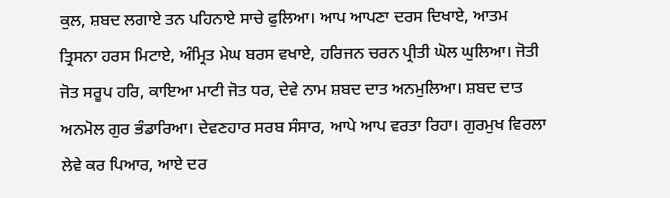ਕੁਲ, ਸ਼ਬਦ ਲਗਾਏ ਤਨ ਪਹਿਨਾਏ ਸਾਚੇ ਫੁਲਿਆ। ਆਪ ਆਪਣਾ ਦਰਸ ਦਿਖਾਏ, ਆਤਮ ਤ੍ਰਿਸਨਾ ਹਰਸ ਮਿਟਾਏ, ਅੰਮ੍ਰਿਤ ਮੇਘ ਬਰਸ ਵਖਾਏ, ਹਰਿਜਨ ਚਰਨ ਪ੍ਰੀਤੀ ਘੋਲ ਘੁਲਿਆ। ਜੋਤੀ ਜੋਤ ਸਰੂਪ ਹਰਿ, ਕਾਇਆ ਮਾਟੀ ਜੋਤ ਧਰ, ਦੇਵੇ ਨਾਮ ਸ਼ਬਦ ਦਾਤ ਅਨਮੁਲਿਆ। ਸ਼ਬਦ ਦਾਤ ਅਨਮੋਲ ਗੁਰ ਭੰਡਾਰਿਆ। ਦੇਵਣਹਾਰ ਸਰਬ ਸੰਸਾਰ, ਆਪੇ ਆਪ ਵਰਤਾ ਰਿਹਾ। ਗੁਰਮੁਖ ਵਿਰਲਾ ਲੇਵੇ ਕਰ ਪਿਆਰ, ਆਏ ਦਰ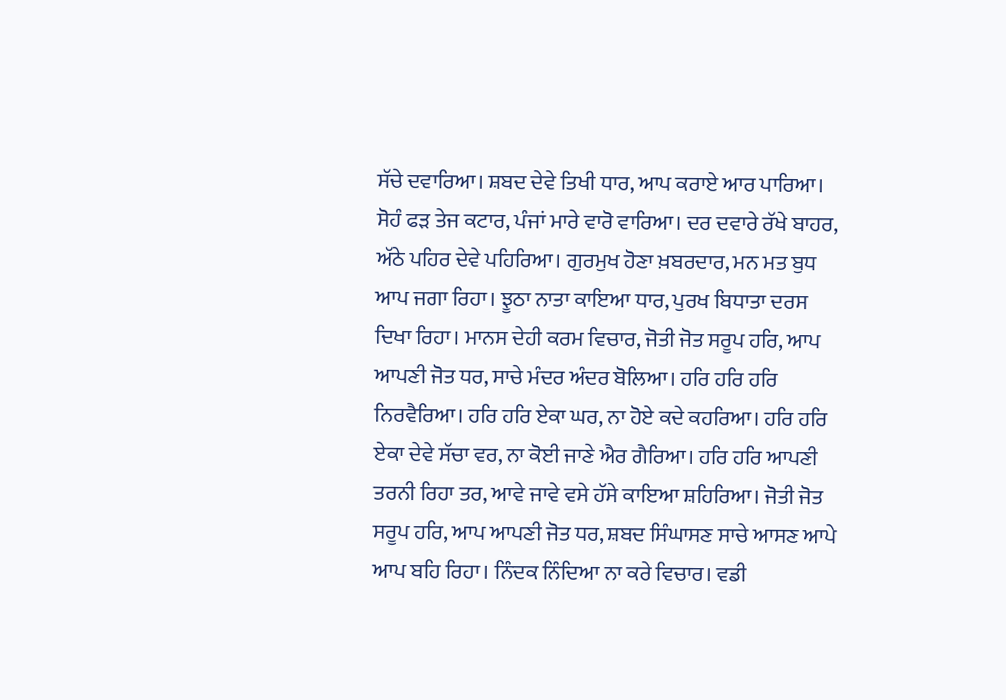ਸੱਚੇ ਦਵਾਰਿਆ। ਸ਼ਬਦ ਦੇਵੇ ਤਿਖੀ ਧਾਰ, ਆਪ ਕਰਾਏ ਆਰ ਪਾਰਿਆ। ਸੋਹੰ ਫੜ ਤੇਜ ਕਟਾਰ, ਪੰਜਾਂ ਮਾਰੇ ਵਾਰੋ ਵਾਰਿਆ। ਦਰ ਦਵਾਰੇ ਰੱਖੇ ਬਾਹਰ, ਅੱਠੇ ਪਹਿਰ ਦੇਵੇ ਪਹਿਰਿਆ। ਗੁਰਮੁਖ ਹੋਣਾ ਖ਼ਬਰਦਾਰ, ਮਨ ਮਤ ਬੁਧ ਆਪ ਜਗਾ ਰਿਹਾ। ਝੂਠਾ ਨਾਤਾ ਕਾਇਆ ਧਾਰ, ਪੁਰਖ ਬਿਧਾਤਾ ਦਰਸ ਦਿਖਾ ਰਿਹਾ। ਮਾਨਸ ਦੇਹੀ ਕਰਮ ਵਿਚਾਰ, ਜੋਤੀ ਜੋਤ ਸਰੂਪ ਹਰਿ, ਆਪ ਆਪਣੀ ਜੋਤ ਧਰ, ਸਾਚੇ ਮੰਦਰ ਅੰਦਰ ਬੋਲਿਆ। ਹਰਿ ਹਰਿ ਹਰਿ ਨਿਰਵੈਰਿਆ। ਹਰਿ ਹਰਿ ਏਕਾ ਘਰ, ਨਾ ਹੋਏ ਕਦੇ ਕਹਰਿਆ। ਹਰਿ ਹਰਿ ਏਕਾ ਦੇਵੇ ਸੱਚਾ ਵਰ, ਨਾ ਕੋਈ ਜਾਣੇ ਐਰ ਗੈਰਿਆ। ਹਰਿ ਹਰਿ ਆਪਣੀ ਤਰਨੀ ਰਿਹਾ ਤਰ, ਆਵੇ ਜਾਵੇ ਵਸੇ ਹੱਸੇ ਕਾਇਆ ਸ਼ਹਿਰਿਆ। ਜੋਤੀ ਜੋਤ ਸਰੂਪ ਹਰਿ, ਆਪ ਆਪਣੀ ਜੋਤ ਧਰ, ਸ਼ਬਦ ਸਿੰਘਾਸਣ ਸਾਚੇ ਆਸਣ ਆਪੇ ਆਪ ਬਹਿ ਰਿਹਾ। ਨਿੰਦਕ ਨਿੰਦਿਆ ਨਾ ਕਰੇ ਵਿਚਾਰ। ਵਡੀ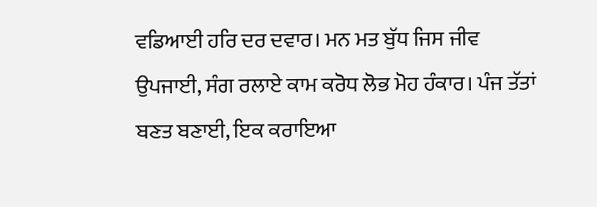ਵਡਿਆਈ ਹਰਿ ਦਰ ਦਵਾਰ। ਮਨ ਮਤ ਬੁੱਧ ਜਿਸ ਜੀਵ ਉਪਜਾਈ, ਸੰਗ ਰਲਾਏ ਕਾਮ ਕਰੋਧ ਲੋਭ ਮੋਹ ਹੰਕਾਰ। ਪੰਜ ਤੱਤਾਂ ਬਣਤ ਬਣਾਈ, ਇਕ ਕਰਾਇਆ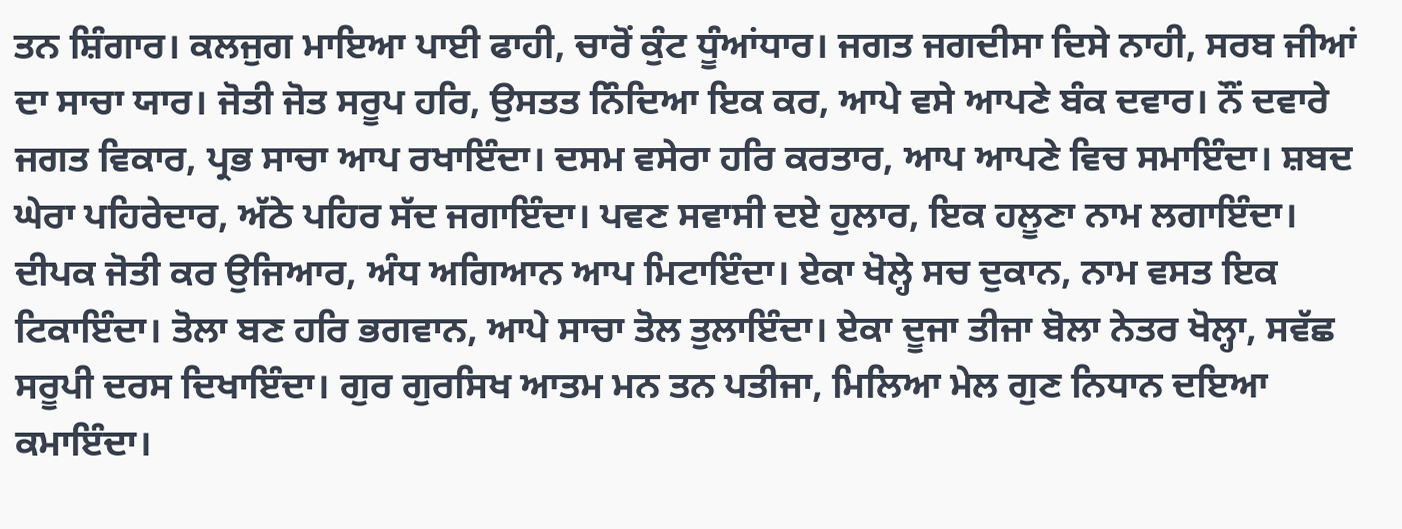ਤਨ ਸ਼ਿੰਗਾਰ। ਕਲਜੁਗ ਮਾਇਆ ਪਾਈ ਫਾਹੀ, ਚਾਰੋਂ ਕੁੰਟ ਧੂੰਆਂਧਾਰ। ਜਗਤ ਜਗਦੀਸਾ ਦਿਸੇ ਨਾਹੀ, ਸਰਬ ਜੀਆਂ ਦਾ ਸਾਚਾ ਯਾਰ। ਜੋਤੀ ਜੋਤ ਸਰੂਪ ਹਰਿ, ਉਸਤਤ ਨਿੰਦਿਆ ਇਕ ਕਰ, ਆਪੇ ਵਸੇ ਆਪਣੇ ਬੰਕ ਦਵਾਰ। ਨੌਂ ਦਵਾਰੇ ਜਗਤ ਵਿਕਾਰ, ਪ੍ਰਭ ਸਾਚਾ ਆਪ ਰਖਾਇੰਦਾ। ਦਸਮ ਵਸੇਰਾ ਹਰਿ ਕਰਤਾਰ, ਆਪ ਆਪਣੇ ਵਿਚ ਸਮਾਇੰਦਾ। ਸ਼ਬਦ ਘੇਰਾ ਪਹਿਰੇਦਾਰ, ਅੱਠੇ ਪਹਿਰ ਸੱਦ ਜਗਾਇੰਦਾ। ਪਵਣ ਸਵਾਸੀ ਦਏ ਹੁਲਾਰ, ਇਕ ਹਲੂਣਾ ਨਾਮ ਲਗਾਇੰਦਾ। ਦੀਪਕ ਜੋਤੀ ਕਰ ਉਜਿਆਰ, ਅੰਧ ਅਗਿਆਨ ਆਪ ਮਿਟਾਇੰਦਾ। ਏਕਾ ਖੋਲ੍ਹੇ ਸਚ ਦੁਕਾਨ, ਨਾਮ ਵਸਤ ਇਕ ਟਿਕਾਇੰਦਾ। ਤੋਲਾ ਬਣ ਹਰਿ ਭਗਵਾਨ, ਆਪੇ ਸਾਚਾ ਤੋਲ ਤੁਲਾਇੰਦਾ। ਏਕਾ ਦੂਜਾ ਤੀਜਾ ਬੋਲਾ ਨੇਤਰ ਖੋਲ੍ਹਾ, ਸਵੱਛ ਸਰੂਪੀ ਦਰਸ ਦਿਖਾਇੰਦਾ। ਗੁਰ ਗੁਰਸਿਖ ਆਤਮ ਮਨ ਤਨ ਪਤੀਜਾ, ਮਿਲਿਆ ਮੇਲ ਗੁਣ ਨਿਧਾਨ ਦਇਆ ਕਮਾਇੰਦਾ।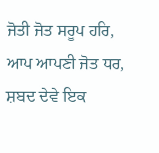ਜੋਤੀ ਜੋਤ ਸਰੂਪ ਹਰਿ, ਆਪ ਆਪਣੀ ਜੋਤ ਧਰ, ਸ਼ਬਦ ਦੇਵੇ ਇਕ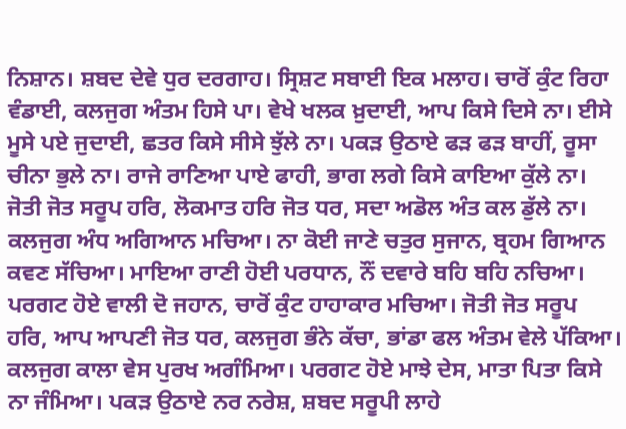ਨਿਸ਼ਾਨ। ਸ਼ਬਦ ਦੇਵੇ ਧੁਰ ਦਰਗਾਹ। ਸ੍ਰਿਸ਼ਟ ਸਬਾਈ ਇਕ ਮਲਾਹ। ਚਾਰੋਂ ਕੁੰਟ ਰਿਹਾ ਵੰਡਾਈ, ਕਲਜੁਗ ਅੰਤਮ ਹਿਸੇ ਪਾ। ਵੇਖੇ ਖਲਕ ਖ਼ੁਦਾਈ, ਆਪ ਕਿਸੇ ਦਿਸੇ ਨਾ। ਈਸੇ ਮੂਸੇ ਪਏ ਜੁਦਾਈ, ਛਤਰ ਕਿਸੇ ਸੀਸੇ ਝੁੱਲੇ ਨਾ। ਪਕੜ ਉਠਾਏ ਫੜ ਫੜ ਬਾਹੀਂ, ਰੂਸਾ ਚੀਨਾ ਭੁਲੇ ਨਾ। ਰਾਜੇ ਰਾਣਿਆ ਪਾਏ ਫਾਹੀ, ਭਾਗ ਲਗੇ ਕਿਸੇ ਕਾਇਆ ਕੁੱਲੇ ਨਾ। ਜੋਤੀ ਜੋਤ ਸਰੂਪ ਹਰਿ, ਲੋਕਮਾਤ ਹਰਿ ਜੋਤ ਧਰ, ਸਦਾ ਅਡੋਲ ਅੰਤ ਕਲ ਡੁੱਲੇ ਨਾ। ਕਲਜੁਗ ਅੰਧ ਅਗਿਆਨ ਮਚਿਆ। ਨਾ ਕੋਈ ਜਾਣੇ ਚਤੁਰ ਸੁਜਾਨ, ਬ੍ਰਹਮ ਗਿਆਨ ਕਵਣ ਸੱਚਿਆ। ਮਾਇਆ ਰਾਣੀ ਹੋਈ ਪਰਧਾਨ, ਨੌਂ ਦਵਾਰੇ ਬਹਿ ਬਹਿ ਨਚਿਆ। ਪਰਗਟ ਹੋਏ ਵਾਲੀ ਦੋ ਜਹਾਨ, ਚਾਰੋਂ ਕੁੰਟ ਹਾਹਾਕਾਰ ਮਚਿਆ। ਜੋਤੀ ਜੋਤ ਸਰੂਪ ਹਰਿ, ਆਪ ਆਪਣੀ ਜੋਤ ਧਰ, ਕਲਜੁਗ ਭੰਨੇ ਕੱਚਾ, ਭਾਂਡਾ ਫਲ ਅੰਤਮ ਵੇਲੇ ਪੱਕਿਆ। ਕਲਜੁਗ ਕਾਲਾ ਵੇਸ ਪੁਰਖ ਅਗੰਮਿਆ। ਪਰਗਟ ਹੋਏ ਮਾਝੇ ਦੇਸ, ਮਾਤਾ ਪਿਤਾ ਕਿਸੇ ਨਾ ਜੰਮਿਆ। ਪਕੜ ਉਠਾਏ ਨਰ ਨਰੇਸ਼, ਸ਼ਬਦ ਸਰੂਪੀ ਲਾਹੇ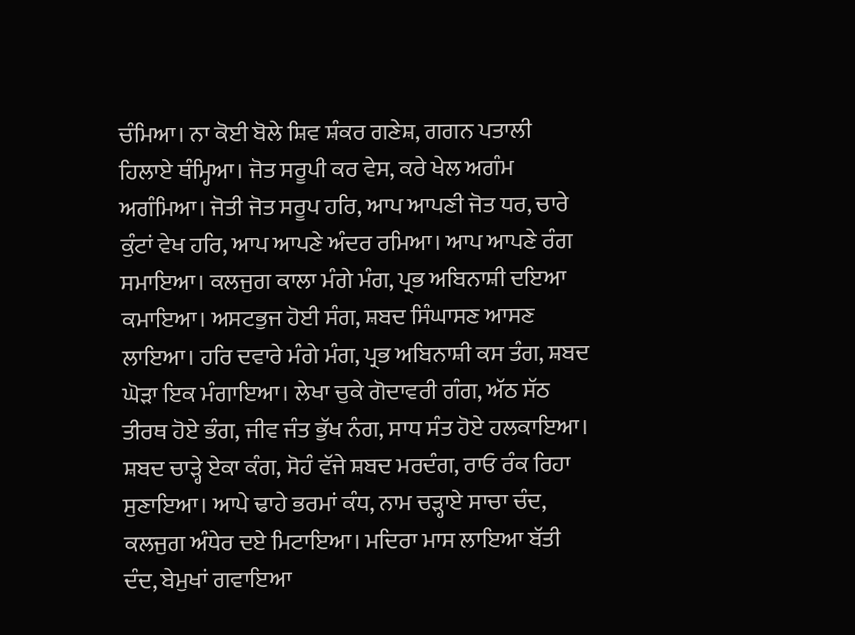ਚੰਮਿਆ। ਨਾ ਕੋਈ ਬੋਲੇ ਸ਼ਿਵ ਸ਼ੰਕਰ ਗਣੇਸ਼, ਗਗਨ ਪਤਾਲੀ ਹਿਲਾਏ ਥੰਮ੍ਹਿਆ। ਜੋਤ ਸਰੂਪੀ ਕਰ ਵੇਸ, ਕਰੇ ਖੇਲ ਅਗੰਮ ਅਗੰਮਿਆ। ਜੋਤੀ ਜੋਤ ਸਰੂਪ ਹਰਿ, ਆਪ ਆਪਣੀ ਜੋਤ ਧਰ, ਚਾਰੇ ਕੁੰਟਾਂ ਵੇਖ ਹਰਿ, ਆਪ ਆਪਣੇ ਅੰਦਰ ਰਮਿਆ। ਆਪ ਆਪਣੇ ਰੰਗ ਸਮਾਇਆ। ਕਲਜੁਗ ਕਾਲਾ ਮੰਗੇ ਮੰਗ, ਪ੍ਰਭ ਅਬਿਨਾਸ਼ੀ ਦਇਆ ਕਮਾਇਆ। ਅਸਟਭੁਜ ਹੋਈ ਸੰਗ, ਸ਼ਬਦ ਸਿੰਘਾਸਣ ਆਸਣ ਲਾਇਆ। ਹਰਿ ਦਵਾਰੇ ਮੰਗੇ ਮੰਗ, ਪ੍ਰਭ ਅਬਿਨਾਸ਼ੀ ਕਸ ਤੰਗ, ਸ਼ਬਦ ਘੋੜਾ ਇਕ ਮੰਗਾਇਆ। ਲੇਖਾ ਚੁਕੇ ਗੋਦਾਵਰੀ ਗੰਗ, ਅੱਠ ਸੱਠ ਤੀਰਥ ਹੋਏ ਭੰਗ, ਜੀਵ ਜੰਤ ਭੁੱਖ ਨੰਗ, ਸਾਧ ਸੰਤ ਹੋਏ ਹਲਕਾਇਆ। ਸ਼ਬਦ ਚਾੜ੍ਹੇ ਏਕਾ ਕੰਗ, ਸੋਹੰ ਵੱਜੇ ਸ਼ਬਦ ਮਰਦੰਗ, ਰਾਓ ਰੰਕ ਰਿਹਾ ਸੁਣਾਇਆ। ਆਪੇ ਢਾਹੇ ਭਰਮਾਂ ਕੰਧ, ਨਾਮ ਚੜ੍ਹਾਏ ਸਾਚਾ ਚੰਦ, ਕਲਜੁਗ ਅੰਧੇਰ ਦਏ ਮਿਟਾਇਆ। ਮਦਿਰਾ ਮਾਸ ਲਾਇਆ ਬੱਤੀ ਦੰਦ, ਬੇਮੁਖਾਂ ਗਵਾਇਆ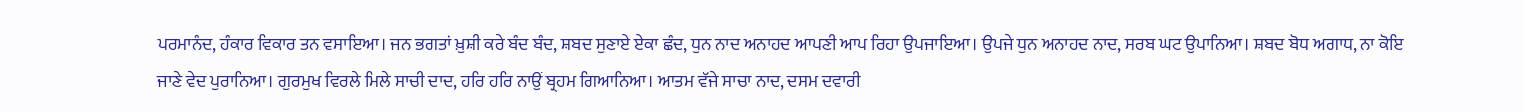ਪਰਮਾਨੰਦ, ਹੰਕਾਰ ਵਿਕਾਰ ਤਨ ਵਸਾਇਆ। ਜਨ ਭਗਤਾਂ ਖ਼ੁਸ਼ੀ ਕਰੇ ਬੰਦ ਬੰਦ, ਸ਼ਬਦ ਸੁਣਾਏ ਏਕਾ ਛੰਦ, ਧੁਨ ਨਾਦ ਅਨਾਹਦ ਆਪਣੀ ਆਪ ਰਿਹਾ ਉਪਜਾਇਆ। ਉਪਜੇ ਧੁਨ ਅਨਾਹਦ ਨਾਦ, ਸਰਬ ਘਟ ਉਪਾਨਿਆ। ਸ਼ਬਦ ਬੋਧ ਅਗਾਧ, ਨਾ ਕੋਇ ਜਾਣੇ ਵੇਦ ਪੁਰਾਨਿਆ। ਗੁਰਮੁਖ ਵਿਰਲੇ ਮਿਲੇ ਸਾਚੀ ਦਾਦ, ਹਰਿ ਹਰਿ ਨਾਉਂ ਬ੍ਰਹਮ ਗਿਆਨਿਆ। ਆਤਮ ਵੱਜੇ ਸਾਚਾ ਨਾਦ, ਦਸਮ ਦਵਾਰੀ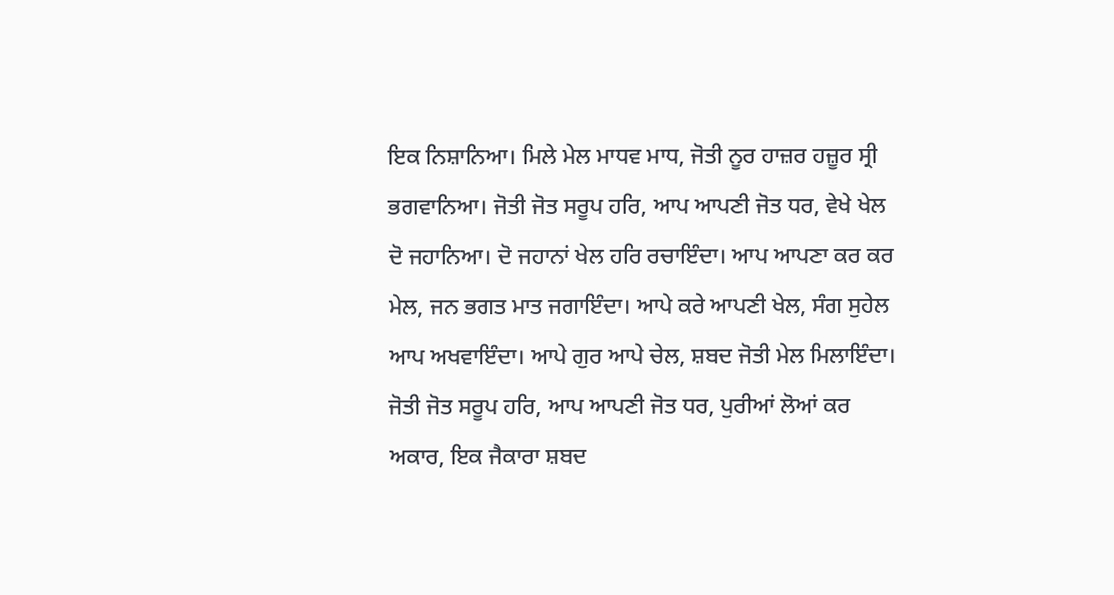ਇਕ ਨਿਸ਼ਾਨਿਆ। ਮਿਲੇ ਮੇਲ ਮਾਧਵ ਮਾਧ, ਜੋਤੀ ਨੂਰ ਹਾਜ਼ਰ ਹਜ਼ੂਰ ਸ੍ਰੀ ਭਗਵਾਨਿਆ। ਜੋਤੀ ਜੋਤ ਸਰੂਪ ਹਰਿ, ਆਪ ਆਪਣੀ ਜੋਤ ਧਰ, ਵੇਖੇ ਖੇਲ ਦੋ ਜਹਾਨਿਆ। ਦੋ ਜਹਾਨਾਂ ਖੇਲ ਹਰਿ ਰਚਾਇੰਦਾ। ਆਪ ਆਪਣਾ ਕਰ ਕਰ ਮੇਲ, ਜਨ ਭਗਤ ਮਾਤ ਜਗਾਇੰਦਾ। ਆਪੇ ਕਰੇ ਆਪਣੀ ਖੇਲ, ਸੰਗ ਸੁਹੇਲ ਆਪ ਅਖਵਾਇੰਦਾ। ਆਪੇ ਗੁਰ ਆਪੇ ਚੇਲ, ਸ਼ਬਦ ਜੋਤੀ ਮੇਲ ਮਿਲਾਇੰਦਾ। ਜੋਤੀ ਜੋਤ ਸਰੂਪ ਹਰਿ, ਆਪ ਆਪਣੀ ਜੋਤ ਧਰ, ਪੁਰੀਆਂ ਲੋਆਂ ਕਰ ਅਕਾਰ, ਇਕ ਜੈਕਾਰਾ ਸ਼ਬਦ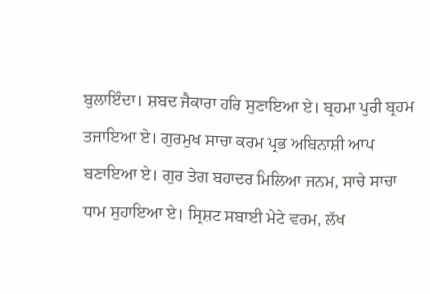ਬੁਲਾਇੰਦਾ। ਸ਼ਬਦ ਜੈਕਾਰਾ ਹਰਿ ਸੁਣਾਇਆ ਏ। ਬ੍ਰਹਮਾ ਪੁਰੀ ਬ੍ਰਹਮ ਤਜਾਇਆ ਏ। ਗੁਰਮੁਖ ਸਾਚਾ ਕਰਮ ਪ੍ਰਭ ਅਬਿਨਾਸ਼ੀ ਆਪ ਬਣਾਇਆ ਏ। ਗੁਰ ਤੇਗ ਬਹਾਦਰ ਮਿਲਿਆ ਜਨਮ, ਸਾਚੇ ਸਾਚਾ ਧਾਮ ਸੁਹਾਇਆ ਏ। ਸ੍ਰਿਸ਼ਟ ਸਬਾਈ ਮੇਟੇ ਵਰਮ, ਲੱਖ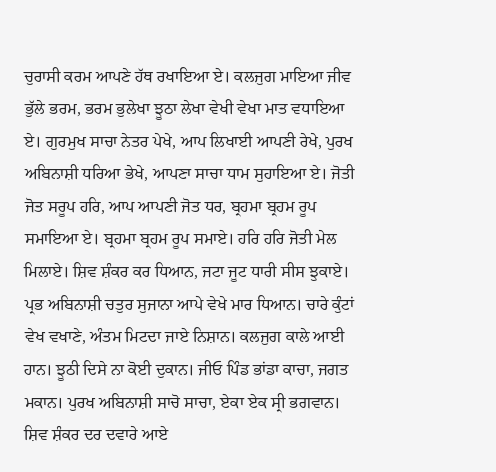ਚੁਰਾਸੀ ਕਰਮ ਆਪਣੇ ਹੱਥ ਰਖਾਇਆ ਏ। ਕਲਜੁਗ ਮਾਇਆ ਜੀਵ ਭੁੱਲੇ ਭਰਮ, ਭਰਮ ਭੁਲੇਖਾ ਝੂਠਾ ਲੇਖਾ ਵੇਖੀ ਵੇਖਾ ਮਾਤ ਵਧਾਇਆ ਏ। ਗੁਰਮੁਖ ਸਾਚਾ ਨੇਤਰ ਪੇਖੇ, ਆਪ ਲਿਖਾਈ ਆਪਣੀ ਰੇਖੇ, ਪੁਰਖ ਅਬਿਨਾਸ਼ੀ ਧਰਿਆ ਭੇਖੇ, ਆਪਣਾ ਸਾਚਾ ਧਾਮ ਸੁਹਾਇਆ ਏ। ਜੋਤੀ ਜੋਤ ਸਰੂਪ ਹਰਿ, ਆਪ ਆਪਣੀ ਜੋਤ ਧਰ, ਬ੍ਰਹਮਾ ਬ੍ਰਹਮ ਰੂਪ ਸਮਾਇਆ ਏ। ਬ੍ਰਹਮਾ ਬ੍ਰਹਮ ਰੂਪ ਸਮਾਏ। ਹਰਿ ਹਰਿ ਜੋਤੀ ਮੇਲ ਮਿਲਾਏ। ਸ਼ਿਵ ਸ਼ੰਕਰ ਕਰ ਧਿਆਨ, ਜਟਾ ਜੂਟ ਧਾਰੀ ਸੀਸ ਝੁਕਾਏ। ਪ੍ਰਭ ਅਬਿਨਾਸ਼ੀ ਚਤੁਰ ਸੁਜਾਨਾ ਆਪੇ ਵੇਖੇ ਮਾਰ ਧਿਆਨ। ਚਾਰੇ ਕੁੰਟਾਂ ਵੇਖ ਵਖਾਣੇ, ਅੰਤਮ ਮਿਟਦਾ ਜਾਏ ਨਿਸ਼ਾਨ। ਕਲਜੁਗ ਕਾਲੇ ਆਈ ਹਾਨ। ਝੂਠੀ ਦਿਸੇ ਨਾ ਕੋਈ ਦੁਕਾਨ। ਜੀਓ ਪਿੰਡ ਭਾਂਡਾ ਕਾਚਾ, ਜਗਤ ਮਕਾਨ। ਪੁਰਖ ਅਬਿਨਾਸ਼ੀ ਸਾਚੋ ਸਾਚਾ, ਏਕਾ ਏਕ ਸ੍ਰੀ ਭਗਵਾਨ। ਸ਼ਿਵ ਸ਼ੰਕਰ ਦਰ ਦਵਾਰੇ ਆਏ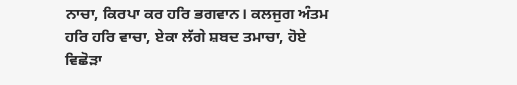ਨਾਚਾ, ਕਿਰਪਾ ਕਰ ਹਰਿ ਭਗਵਾਨ। ਕਲਜੁਗ ਅੰਤਮ ਹਰਿ ਹਰਿ ਵਾਚਾ, ਏਕਾ ਲੱਗੇ ਸ਼ਬਦ ਤਮਾਚਾ, ਹੋਏ ਵਿਛੋੜਾ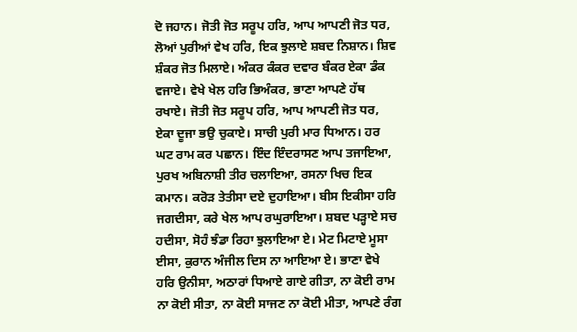ਦੋ ਜਹਾਨ। ਜੋਤੀ ਜੋਤ ਸਰੂਪ ਹਰਿ, ਆਪ ਆਪਣੀ ਜੋਤ ਧਰ, ਲੋਆਂ ਪੁਰੀਆਂ ਵੇਖ ਹਰਿ, ਇਕ ਝੁਲਾਏ ਸ਼ਬਦ ਨਿਸ਼ਾਨ। ਸ਼ਿਵ ਸ਼ੰਕਰ ਜੋਤ ਮਿਲਾਏ। ਅੰਕਰ ਕੰਕਰ ਦਵਾਰ ਬੰਕਰ ਏਕਾ ਡੰਕ ਵਜਾਏ। ਵੇਖੇ ਖੇਲ ਹਰਿ ਭਿਅੰਕਰ, ਭਾਣਾ ਆਪਣੇ ਹੱਥ ਰਖਾਏ। ਜੋਤੀ ਜੋਤ ਸਰੂਪ ਹਰਿ, ਆਪ ਆਪਣੀ ਜੋਤ ਧਰ, ਏਕਾ ਦੂਜਾ ਭਉ ਚੁਕਾਏ। ਸਾਚੀ ਪੁਰੀ ਮਾਰ ਧਿਆਨ। ਹਰ ਘਟ ਰਾਮ ਕਰ ਪਛਾਨ। ਇੰਦ ਇੰਦਰਾਸਣ ਆਪ ਤਜਾਇਆ, ਪੁਰਖ ਅਬਿਨਾਸ਼ੀ ਤੀਰ ਚਲਾਇਆ, ਰਸਨਾ ਖਿਚ ਇਕ ਕਮਾਨ। ਕਰੋੜ ਤੇਤੀਸਾ ਦਏ ਦੁਹਾਇਆ। ਬੀਸ ਇਕੀਸਾ ਹਰਿ ਜਗਦੀਸਾ, ਕਰੇ ਖੇਲ ਆਪ ਰਘੁਰਾਇਆ। ਸ਼ਬਦ ਪੜ੍ਹਾਏ ਸਚ ਹਦੀਸਾ, ਸੋਹੰ ਝੰਡਾ ਰਿਹਾ ਝੁਲਾਇਆ ਏ। ਮੇਟ ਮਿਟਾਏ ਮੂਸਾ ਈਸਾ, ਕੁਰਾਨ ਅੰਜੀਲ ਦਿਸ ਨਾ ਆਇਆ ਏ। ਭਾਣਾ ਵੇਖੇ ਹਰਿ ਉਨੀਸਾ, ਅਠਾਰਾਂ ਧਿਆਏ ਗਾਏ ਗੀਤਾ, ਨਾ ਕੋਈ ਰਾਮ ਨਾ ਕੋਈ ਸੀਤਾ, ਨਾ ਕੋਈ ਸਾਜਣ ਨਾ ਕੋਈ ਮੀਤਾ, ਆਪਣੇ ਰੰਗ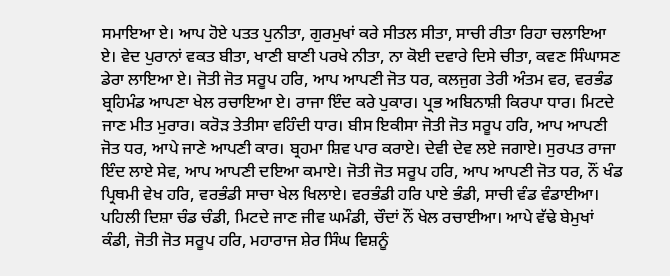ਸਮਾਇਆ ਏ। ਆਪ ਹੋਏ ਪਤਤ ਪੁਨੀਤਾ, ਗੁਰਮੁਖਾਂ ਕਰੇ ਸੀਤਲ ਸੀਤਾ, ਸਾਚੀ ਰੀਤਾ ਰਿਹਾ ਚਲਾਇਆ ਏ। ਵੇਦ ਪੁਰਾਨਾਂ ਵਕਤ ਬੀਤਾ, ਖਾਣੀ ਬਾਣੀ ਪਰਖੇ ਨੀਤਾ, ਨਾ ਕੋਈ ਦਵਾਰੇ ਦਿਸੇ ਚੀਤਾ, ਕਵਣ ਸਿੰਘਾਸਣ ਡੇਰਾ ਲਾਇਆ ਏ। ਜੋਤੀ ਜੋਤ ਸਰੂਪ ਹਰਿ, ਆਪ ਆਪਣੀ ਜੋਤ ਧਰ, ਕਲਜੁਗ ਤੇਰੀ ਅੰਤਮ ਵਰ, ਵਰਭੰਡ ਬ੍ਰਹਿਮੰਡ ਆਪਣਾ ਖੇਲ ਰਚਾਇਆ ਏ। ਰਾਜਾ ਇੰਦ ਕਰੇ ਪੁਕਾਰ। ਪ੍ਰਭ ਅਬਿਨਾਸ਼ੀ ਕਿਰਪਾ ਧਾਰ। ਮਿਟਦੇ ਜਾਣ ਮੀਤ ਮੁਰਾਰ। ਕਰੋੜ ਤੇਤੀਸਾ ਵਹਿੰਦੀ ਧਾਰ। ਬੀਸ ਇਕੀਸਾ ਜੋਤੀ ਜੋਤ ਸਰੂਪ ਹਰਿ, ਆਪ ਆਪਣੀ ਜੋਤ ਧਰ, ਆਪੇ ਜਾਣੇ ਆਪਣੀ ਕਾਰ। ਬ੍ਰਹਮਾ ਸ਼ਿਵ ਪਾਰ ਕਰਾਏ। ਦੇਵੀ ਦੇਵ ਲਏ ਜਗਾਏ। ਸੁਰਪਤ ਰਾਜਾ ਇੰਦ ਲਾਏ ਸੇਵ, ਆਪ ਆਪਣੀ ਦਇਆ ਕਮਾਏ। ਜੋਤੀ ਜੋਤ ਸਰੂਪ ਹਰਿ, ਆਪ ਆਪਣੀ ਜੋਤ ਧਰ, ਨੌਂ ਖੰਡ ਪ੍ਰਿਥਮੀ ਵੇਖ ਹਰਿ, ਵਰਭੰਡੀ ਸਾਚਾ ਖੇਲ ਖਿਲਾਏ। ਵਰਭੰਡੀ ਹਰਿ ਪਾਏ ਭੰਡੀ, ਸਾਚੀ ਵੰਡ ਵੰਡਾਈਆ। ਪਹਿਲੀ ਦਿਸ਼ਾ ਚੰਡ ਚੰਡੀ, ਮਿਟਦੇ ਜਾਣ ਜੀਵ ਘਮੰਡੀ, ਚੌਦਾਂ ਨੌਂ ਖੇਲ ਰਚਾਈਆ। ਆਪੇ ਵੱਢੇ ਬੇਮੁਖਾਂ ਕੰਡੀ, ਜੋਤੀ ਜੋਤ ਸਰੂਪ ਹਰਿ, ਮਹਾਰਾਜ ਸ਼ੇਰ ਸਿੰਘ ਵਿਸ਼ਨੂੰ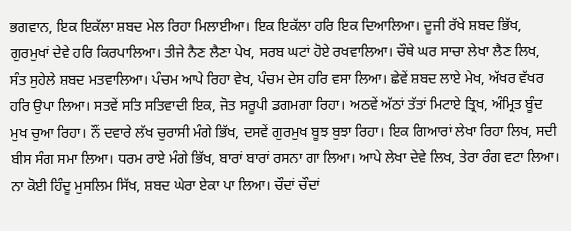ਭਗਵਾਨ, ਇਕ ਇਕੱਲਾ ਸ਼ਬਦ ਮੇਲ ਰਿਹਾ ਮਿਲਾਈਆ। ਇਕ ਇਕੱਲਾ ਹਰਿ ਇਕ ਦਿਆਲਿਆ। ਦੂਜੀ ਰੱਖੇ ਸ਼ਬਦ ਭਿੱਖ, ਗੁਰਮੁਖਾਂ ਦੇਵੇ ਹਰਿ ਕਿਰਪਾਲਿਆ। ਤੀਜੇ ਨੈਣ ਲੈਣਾ ਪੇਖ, ਸਰਬ ਘਟਾਂ ਹੋਏ ਰਖਵਾਲਿਆ। ਚੌਥੇ ਘਰ ਸਾਚਾ ਲੇਖਾ ਲੈਣ ਲਿਖ, ਸੰਤ ਸੁਹੇਲੇ ਸ਼ਬਦ ਮਤਵਾਲਿਆ। ਪੰਚਮ ਆਪੇ ਰਿਹਾ ਵੇਖ, ਪੰਚਮ ਦੇਸ ਹਰਿ ਵਸਾ ਲਿਆ। ਛੇਵੇਂ ਸ਼ਬਦ ਲਾਏ ਮੇਖ, ਅੱਖਰ ਵੱਖਰ ਹਰਿ ਉਪਾ ਲਿਆ। ਸਤਵੇਂ ਸਤਿ ਸਤਿਵਾਦੀ ਇਕ, ਜੋਤ ਸਰੂਪੀ ਡਗਮਗਾ ਰਿਹਾ। ਅਠਵੇਂ ਅੱਠਾਂ ਤੱਤਾਂ ਮਿਟਾਏ ਤ੍ਰਿਖ, ਅੰਮ੍ਰਿਤ ਬੂੰਦ ਮੁਖ ਚੁਆ ਰਿਹਾ। ਨੌਂ ਦਵਾਰੇ ਲੱਖ ਚੁਰਾਸੀ ਮੰਗੇ ਭਿੱਖ, ਦਸਵੇਂ ਗੁਰਮੁਖ ਬੂਝ ਬੁਝਾ ਰਿਹਾ। ਇਕ ਗਿਆਰਾਂ ਲੇਖਾ ਰਿਹਾ ਲਿਖ, ਸਦੀ ਬੀਸ ਸੰਗ ਸਮਾ ਲਿਆ। ਧਰਮ ਰਾਏ ਮੰਗੇ ਭਿੱਖ, ਬਾਰਾਂ ਬਾਰਾਂ ਰਸਨਾ ਗਾ ਲਿਆ। ਆਪੇ ਲੇਖਾ ਦੇਵੇ ਲਿਖ, ਤੇਰਾ ਰੰਗ ਵਟਾ ਲਿਆ। ਨਾ ਕੋਈ ਹਿੰਦੂ ਮੁਸਲਿਮ ਸਿੱਖ, ਸ਼ਬਦ ਘੇਰਾ ਏਕਾ ਪਾ ਲਿਆ। ਚੌਦਾਂ ਚੌਦਾਂ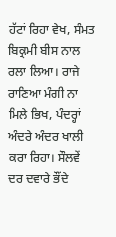ਹੱਟਾਂ ਰਿਹਾ ਵੇਖ, ਸੰਮਤ ਬਿਕ੍ਰਮੀ ਬੀਸ ਨਾਲ ਰਲਾ ਲਿਆ। ਰਾਜੇ ਰਾਣਿਆ ਮੰਗੀ ਨਾ ਮਿਲੇ ਭਿਖ, ਪੰਦਰ੍ਹਾਂ ਅੰਦਰੇ ਅੰਦਰ ਖਾਲੀ ਕਰਾ ਰਿਹਾ। ਸੌਲਵੇਂ ਦਰ ਦਵਾਰੇ ਭੌਂਦੇ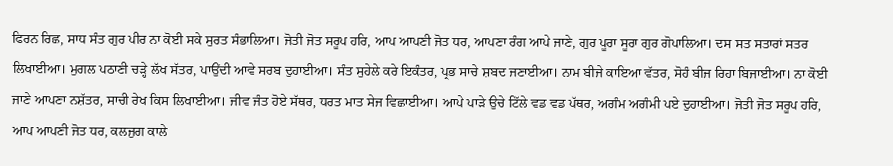ਫਿਰਨ ਰਿਛ, ਸਾਧ ਸੰਤ ਗੁਰ ਪੀਰ ਨਾ ਕੋਈ ਸਕੇ ਸੁਰਤ ਸੰਭਾਲਿਆ। ਜੋਤੀ ਜੋਤ ਸਰੂਪ ਹਰਿ, ਆਪ ਆਪਣੀ ਜੋਤ ਧਰ, ਆਪਣਾ ਰੰਗ ਆਪੇ ਜਾਣੇ, ਗੁਰ ਪੂਰਾ ਸੂਰਾ ਗੁਰ ਗੋਪਾਲਿਆ। ਦਸ ਸਤ ਸਤਾਰਾਂ ਸਤਰ ਲਿਖਾਈਆ। ਮੁਗਲ ਪਠਾਣੀ ਚੜ੍ਹੇ ਲੱਖ ਸੱਤਰ, ਪਾਉਂਦੀ ਆਵੇ ਸਰਬ ਦੁਹਾਈਆ। ਸੰਤ ਸੁਹੇਲੇ ਕਰੇ ਇਕੰਤਰ, ਪ੍ਰਭ ਸਾਚੇ ਸ਼ਬਦ ਜਣਾਈਆ। ਨਾਮ ਬੀਜੇ ਕਾਇਆ ਵੱਤਰ, ਸੋਹੰ ਬੀਜ ਰਿਹਾ ਬਿਜਾਈਆ। ਨਾ ਕੋਈ ਜਾਣੇ ਆਪਣਾ ਨਸ਼ੱਤਰ, ਸਾਚੀ ਰੇਖ ਕਿਸ ਲਿਖਾਈਆ। ਜੀਵ ਜੰਤ ਹੋਏ ਸੱਥਰ, ਧਰਤ ਮਾਤ ਸੇਜ ਵਿਛਾਈਆ। ਆਪੇ ਪਾੜੇ ਉਚੇ ਟਿੱਲੇ ਵਡ ਵਡ ਪੱਥਰ, ਅਗੰਮ ਅਗੰਮੀ ਪਏ ਦੁਹਾਈਆ। ਜੋਤੀ ਜੋਤ ਸਰੂਪ ਹਰਿ, ਆਪ ਆਪਣੀ ਜੋਤ ਧਰ, ਕਲਜੁਗ ਕਾਲੇ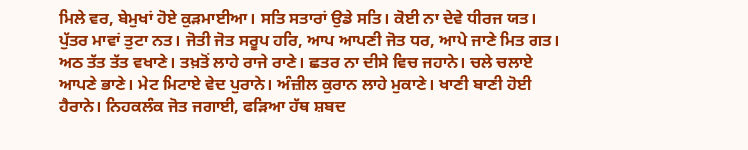ਮਿਲੇ ਵਰ, ਬੇਮੁਖਾਂ ਹੋਏ ਕੁੜਮਾਈਆ। ਸਤਿ ਸਤਾਰਾਂ ਉਡੇ ਸਤਿ। ਕੋਈ ਨਾ ਦੇਵੇ ਧੀਰਜ ਯਤ। ਪੁੱਤਰ ਮਾਵਾਂ ਤੁਟਾ ਨਤ। ਜੋਤੀ ਜੋਤ ਸਰੂਪ ਹਰਿ, ਆਪ ਆਪਣੀ ਜੋਤ ਧਰ, ਆਪੇ ਜਾਣੇ ਮਿਤ ਗਤ। ਅਠ ਤੱਤ ਤੱਤ ਵਖਾਣੇ। ਤਖ਼ਤੋਂ ਲਾਹੇ ਰਾਜੇ ਰਾਣੇ। ਛਤਰ ਨਾ ਦੀਸੇ ਵਿਚ ਜਹਾਨੇ। ਚਲੇ ਚਲਾਏ ਆਪਣੇ ਭਾਣੇ। ਮੇਟ ਮਿਟਾਏ ਵੇਦ ਪੁਰਾਨੇ। ਅੰਜ਼ੀਲ ਕੁਰਾਨ ਲਾਹੇ ਮੁਕਾਣੇ। ਖਾਣੀ ਬਾਣੀ ਹੋਈ ਹੈਰਾਨੇ। ਨਿਹਕਲੰਕ ਜੋਤ ਜਗਾਈ, ਫੜਿਆ ਹੱਥ ਸ਼ਬਦ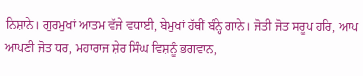ਨਿਸ਼ਾਨੇ। ਗੁਰਮੁਖਾਂ ਆਤਮ ਵੱਜੇ ਵਧਾਈ, ਬੇਮੁਖਾਂ ਹੱਥੀਂ ਬੰਨ੍ਹੇ ਗਾਨੇ। ਜੋਤੀ ਜੋਤ ਸਰੂਪ ਹਰਿ, ਆਪ ਆਪਣੀ ਜੋਤ ਧਰ, ਮਹਾਰਾਜ ਸ਼ੇਰ ਸਿੰਘ ਵਿਸ਼ਨੂੰ ਭਗਵਾਨ,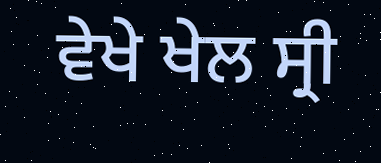ਵੇਖੇ ਖੇਲ ਸ੍ਰੀ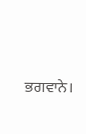ਭਗਵਾਨੇ।